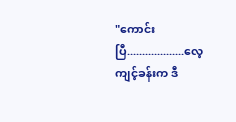"ကောင်းပြီ...................လေ့ကျင့်ခန်းက ဒီ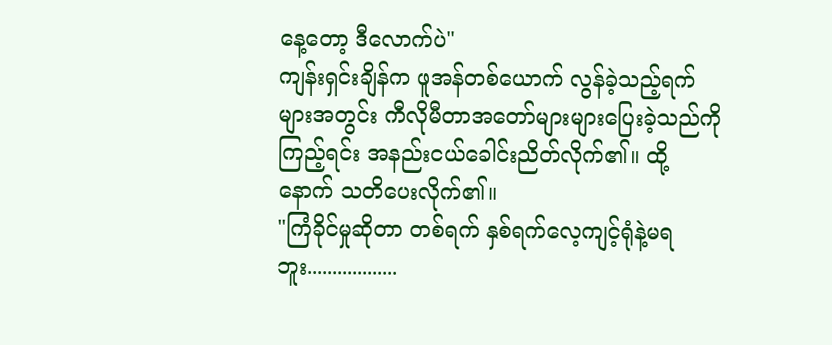နေ့တော့ ဒီလောက်ပဲ"
ကျန်းရှင်းချိန်က ဖူအန်တစ်ယောက် လွန်ခဲ့သည့်ရက်များအတွင်း ကီလိုမီတာအတော်များများပြေးခဲ့သည်ကိုကြည့်ရင်း အနည်းငယ်ခေါင်းညိတ်လိုက်၏။ ထို့နောက် သတိပေးလိုက်၏။
"ကြံခိုင်မှုဆိုတာ တစ်ရက် နှစ်ရက်လေ့ကျင့်ရုံနဲ့မရဘူး..................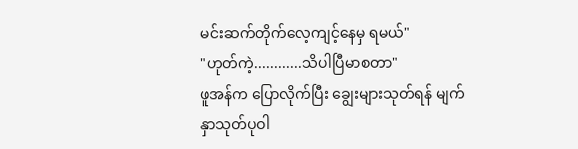မင်းဆက်တိုက်လေ့ကျင့်နေမှ ရမယ်"
"ဟုတ်ကဲ့............သိပါပြီမာစတာ"
ဖူအန်က ပြောလိုက်ပြီး ချွေးများသုတ်ရန် မျက်နှာသုတ်ပုဝါ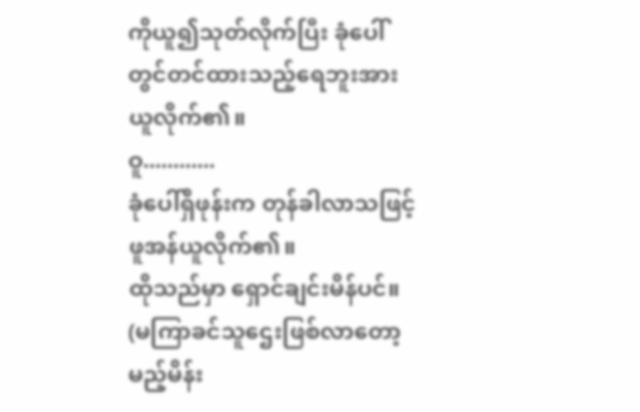ကိုယူ၍သုတ်လိုက်ပြီး ခုံပေါ်တွင်တင်ထားသည့်ရေဘူးအား ယူလိုက်၏။
ဝူ............
ခုံပေါ်ရှိဖုန်းက တုန်ခါလာသဖြင့်ဖူအန်ယူလိုက်၏။
ထိုသည်မှာ ရှောင်ချင်းမိန်ပင်။
(မကြာခင်သူဌေးဖြစ်လာတော့မည့်မိန်း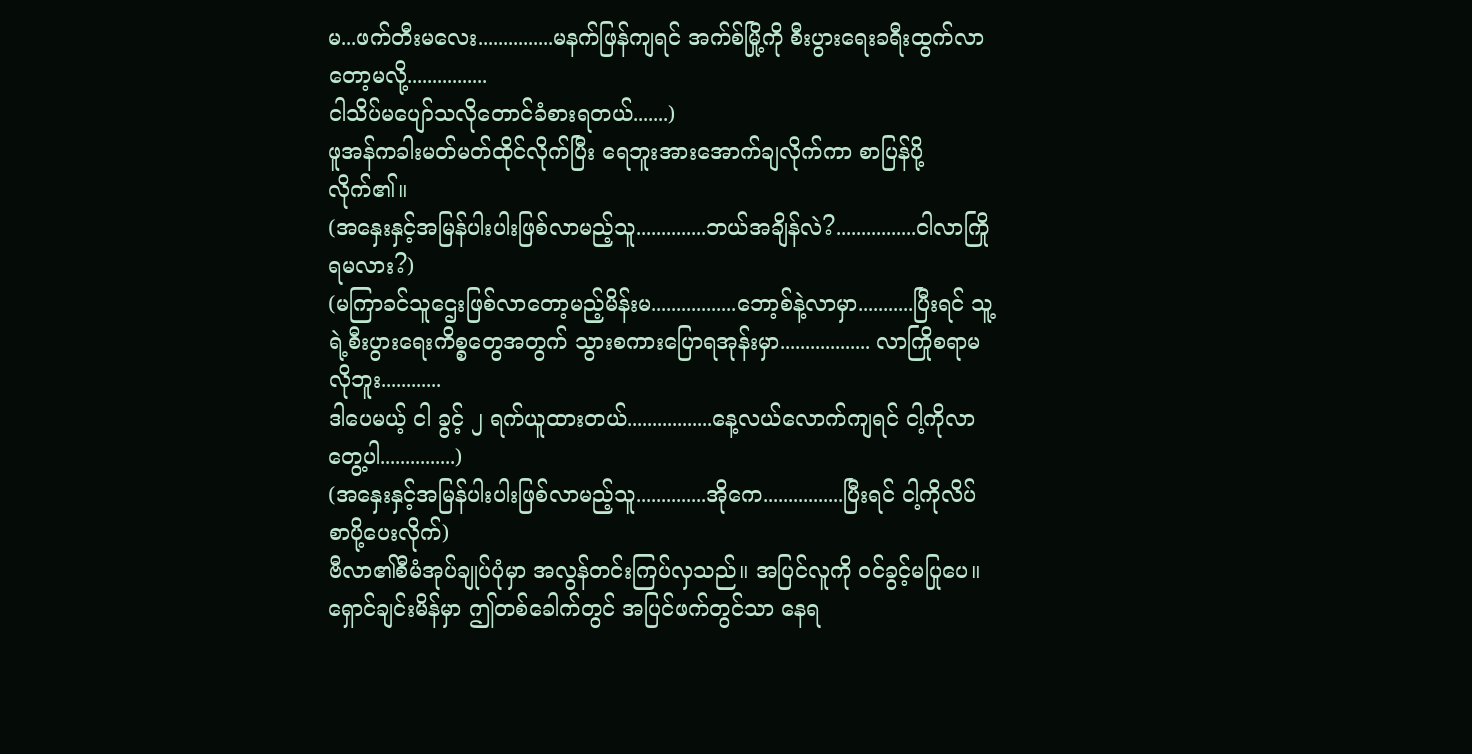မ...ဖက်တီးမလေး...............မနက်ဖြန်ကျရင် အက်စ်မြို့ကို စီးပွားရေးခရီးထွက်လာတော့မလို့................
ငါသိပ်မပျော်သလိုတောင်ခံစားရတယ်.......)
ဖူအန်ကခါးမတ်မတ်ထိုင်လိုက်ပြီး ရေဘူးအားအောက်ချလိုက်ကာ စာပြန်ပို့လိုက်၏။
(အနှေးနှင့်အမြန်ပါးပါးဖြစ်လာမည့်သူ..............ဘယ်အချိန်လဲ?................ငါလာကြိုရမလား?)
(မကြာခင်သူဌေးဖြစ်လာတော့မည့်မိန်းမ.................ဘော့စ်နဲ့လာမှာ...........ပြီးရင် သူ့ရဲ့စီးပွားရေးကိစ္စတွေအတွက် သွားစကားပြောရအုန်းမှာ.................. လာကြိုစရာမလိုဘူး............
ဒါပေမယ့် ငါ ခွင့် ၂ ရက်ယူထားတယ်.................နေ့လယ်လောက်ကျရင် ငါ့ကိုလာတွေ့ပါ...............)
(အနှေးနှင့်အမြန်ပါးပါးဖြစ်လာမည့်သူ..............အိုကေ................ပြီးရင် ငါ့ကိုလိပ်စာပို့ပေးလိုက်)
ဗီလာ၏စီမံအုပ်ချုပ်ပုံမှာ အလွန်တင်းကြပ်လှသည်။ အပြင်လူကို ဝင်ခွင့်မပြုပေ။
ရှောင်ချင်းမိန်မှာ ဤတစ်ခေါက်တွင် အပြင်ဖက်တွင်သာ နေရ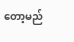တော့မည်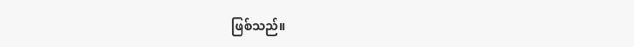ဖြစ်သည်။